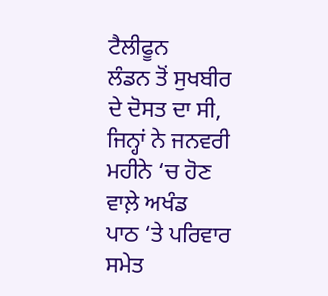ਟੈਲੀਫੂਨ
ਲੰਡਨ ਤੋਂ ਸੁਖਬੀਰ ਦੇ ਦੋਸਤ ਦਾ ਸੀ, ਜਿਨ੍ਹਾਂ ਨੇ ਜਨਵਰੀ ਮਹੀਨੇ ‘ਚ ਹੋਣ ਵਾਲ਼ੇ ਅਖੰਡ
ਪਾਠ ‘ਤੇ ਪਰਿਵਾਰ ਸਮੇਤ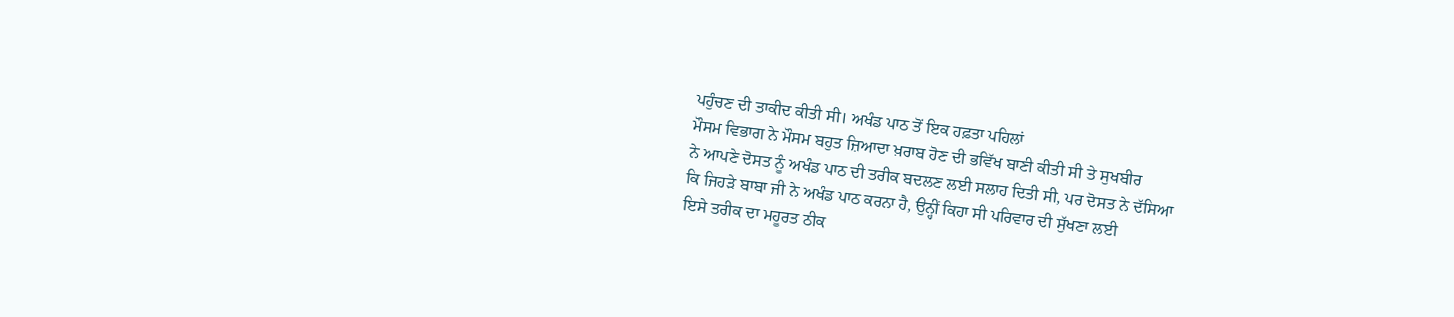ਪਹੁੰਚਣ ਦੀ ਤਾਕੀਦ ਕੀਤੀ ਸੀ। ਅਖੰਡ ਪਾਠ ਤੋਂ ਇਕ ਹਫ਼ਤਾ ਪਹਿਲਾਂ
ਮੌਸਮ ਵਿਭਾਗ ਨੇ ਮੌਸਮ ਬਹੁਤ ਜ਼ਿਆਦਾ ਖ਼ਰਾਬ ਹੋਣ ਦੀ ਭਵਿੱਖ ਬਾਣੀ ਕੀਤੀ ਸੀ ਤੇ ਸੁਖਬੀਰ
ਨੇ ਆਪਣੇ ਦੋਸਤ ਨੂੰ ਅਖੰਡ ਪਾਠ ਦੀ ਤਰੀਕ ਬਦਲਣ ਲਈ ਸਲਾਹ ਦਿਤੀ ਸੀ, ਪਰ ਦੋਸਤ ਨੇ ਦੱਸਿਆ
ਕਿ ਜਿਹੜੇ ਬਾਬਾ ਜੀ ਨੇ ਅਖੰਡ ਪਾਠ ਕਰਨਾ ਹੈ, ਉਨ੍ਹੀਂ ਕਿਹਾ ਸੀ ਪਰਿਵਾਰ ਦੀ ਸੁੱਖਣਾ ਲਈ
ਇਸੇ ਤਰੀਕ ਦਾ ਮਹੂਰਤ ਠੀਕ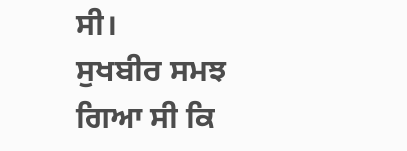ਸੀ।
ਸੁਖਬੀਰ ਸਮਝ ਗਿਆ ਸੀ ਕਿ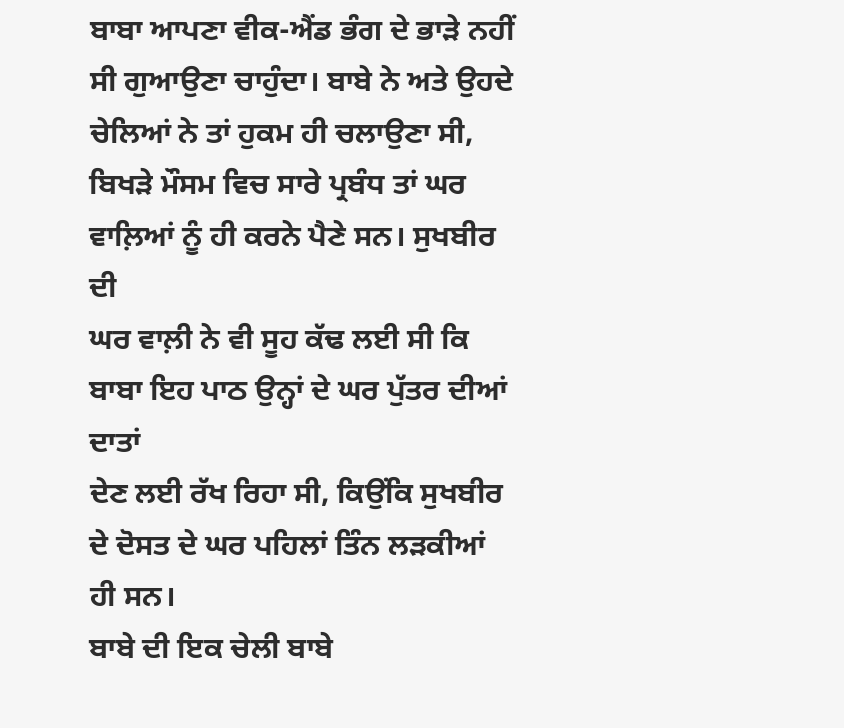ਬਾਬਾ ਆਪਣਾ ਵੀਕ-ਐਂਡ ਭੰਗ ਦੇ ਭਾੜੇ ਨਹੀਂ
ਸੀ ਗੁਆਉਣਾ ਚਾਹੁੰਦਾ। ਬਾਬੇ ਨੇ ਅਤੇ ਉਹਦੇ ਚੇਲਿਆਂ ਨੇ ਤਾਂ ਹੁਕਮ ਹੀ ਚਲਾਉਣਾ ਸੀ,
ਬਿਖੜੇ ਮੌਸਮ ਵਿਚ ਸਾਰੇ ਪ੍ਰਬੰਧ ਤਾਂ ਘਰ ਵਾਲ਼ਿਆਂ ਨੂੰ ਹੀ ਕਰਨੇ ਪੈਣੇ ਸਨ। ਸੁਖਬੀਰ ਦੀ
ਘਰ ਵਾਲ਼ੀ ਨੇ ਵੀ ਸੂਹ ਕੱਢ ਲਈ ਸੀ ਕਿ ਬਾਬਾ ਇਹ ਪਾਠ ਉਨ੍ਹਾਂ ਦੇ ਘਰ ਪੁੱਤਰ ਦੀਆਂ ਦਾਤਾਂ
ਦੇਣ ਲਈ ਰੱਖ ਰਿਹਾ ਸੀ, ਕਿਉਂਕਿ ਸੁਖਬੀਰ ਦੇ ਦੋਸਤ ਦੇ ਘਰ ਪਹਿਲਾਂ ਤਿੰਨ ਲੜਕੀਆਂ ਹੀ ਸਨ।
ਬਾਬੇ ਦੀ ਇਕ ਚੇਲੀ ਬਾਬੇ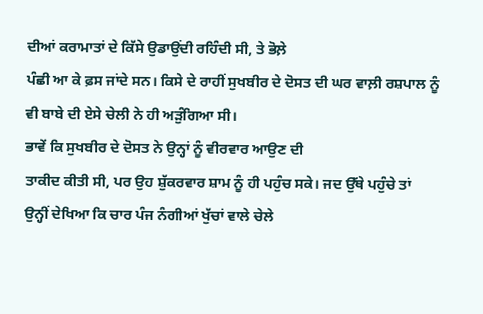ਦੀਆਂ ਕਰਾਮਾਤਾਂ ਦੇ ਕਿੱਸੇ ਉਡਾਉਂਦੀ ਰਹਿੰਦੀ ਸੀ, ਤੇ ਭੋਲ਼ੇ
ਪੰਛੀ ਆ ਕੇ ਫ਼ਸ ਜਾਂਦੇ ਸਨ। ਕਿਸੇ ਦੇ ਰਾਹੀਂ ਸੁਖਬੀਰ ਦੇ ਦੋਸਤ ਦੀ ਘਰ ਵਾਲ਼ੀ ਰਸ਼ਪਾਲ ਨੂੰ
ਵੀ ਬਾਬੇ ਦੀ ਏਸੇ ਚੇਲੀ ਨੇ ਹੀ ਅੜੁੰਗਿਆ ਸੀ।
ਭਾਵੇਂ ਕਿ ਸੁਖਬੀਰ ਦੇ ਦੋਸਤ ਨੇ ਉਨ੍ਹਾਂ ਨੂੰ ਵੀਰਵਾਰ ਆਉਣ ਦੀ
ਤਾਕੀਦ ਕੀਤੀ ਸੀ, ਪਰ ਉਹ ਸ਼ੁੱਕਰਵਾਰ ਸ਼ਾਮ ਨੂੰ ਹੀ ਪਹੁੰਚ ਸਕੇ। ਜਦ ਉੱਥੇ ਪਹੁੰਚੇ ਤਾਂ
ਉਨ੍ਹੀਂ ਦੇਖਿਆ ਕਿ ਚਾਰ ਪੰਜ ਨੰਗੀਆਂ ਖੁੱਚਾਂ ਵਾਲੇ ਚੇਲੇ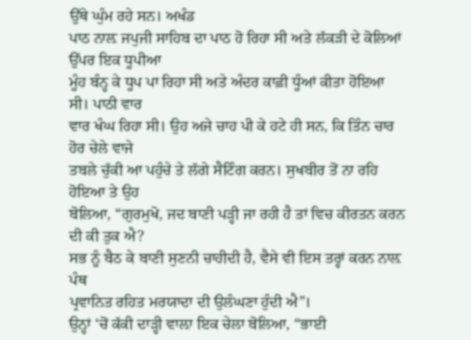ਉੱਥੇ ਘੁੰਮ ਰਹੇ ਸਨ। ਅਖੰਡ
ਪਾਠ ਨਾਲ਼ ਜਪੁਜੀ ਸਾਹਿਬ ਦਾ ਪਾਠ ਹੋ ਰਿਹਾ ਸੀ ਅਤੇ ਲੱਕੜੀ ਦੇ ਕੋਲਿਆਂ ਉੱਪਰ ਇਕ ਧੂਪੀਆ
ਮੂੰਹ ਬੰਨ੍ਹ ਕੇ ਧੂਪ ਪਾ ਰਿਹਾ ਸੀ ਅਤੇ ਅੰਦਰ ਕਾਫ਼ੀ ਧੂੰਆਂ ਕੀਤਾ ਹੋਇਆ ਸੀ। ਪਾਠੀ ਵਾਰ
ਵਾਰ ਖੰਘ ਰਿਹਾ ਸੀ। ਉਹ ਅਜੇ ਚਾਹ ਪੀ ਕੇ ਹਟੇ ਹੀ ਸਨ, ਕਿ ਤਿੰਨ ਚਾਰ ਹੋਰ ਚੇਲੇ ਵਾਜੇ
ਤਬਲੇ ਚੁੱਕੀ ਆ ਪਹੁੰਚੇ ਤੇ ਲੱਗੇ ਸੈਟਿੰਗ ਕਰਨ। ਸੁਖਬੀਰ ਤੋਂ ਨਾ ਰਹਿ ਹੋਇਆ ਤੇ ਉਹ
ਬੋਲਿਆ, “ਗੁਰਮੁਖੋ, ਜਦ ਬਾਣੀ ਪੜ੍ਹੀ ਜਾ ਰਹੀ ਹੈ ਤਾਂ ਵਿਚ ਕੀਰਤਨ ਕਰਨ ਦੀ ਕੀ ਤੁਕ ਐ?
ਸਭ ਨੂੰ ਬੈਠ ਕੇ ਬਾਣੀ ਸੁਣਨੀ ਚਾਹੀਦੀ ਹੈ, ਵੈਸੇ ਵੀ ਇਸ ਤਰ੍ਹਾਂ ਕਰਨ ਨਾਲ਼ ਪੰਥ
ਪ੍ਰਵਾਨਿਤ ਰਹਿਤ ਮਰਯਾਦਾ ਦੀ ਉਲੰਘਣਾ ਹੁੰਦੀ ਐ”।
ਉਨ੍ਹਾਂ ‘ਚੋਂ ਕੱਕੀ ਦਾੜ੍ਹੀ ਵਾਲ਼ਾ ਇਕ ਚੇਲਾ ਬੋਲਿਆ, “ਭਾਈ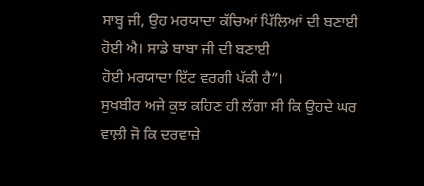ਸਾਬ੍ਹ ਜੀ, ਉਹ ਮਰਯਾਦਾ ਕੱਚਿਆਂ ਪਿੱਲਿਆਂ ਦੀ ਬਣਾਈ ਹੋਈ ਐ। ਸਾਡੇ ਬਾਬਾ ਜੀ ਦੀ ਬਣਾਈ
ਹੋਈ ਮਰਯਾਦਾ ਇੱਟ ਵਰਗੀ ਪੱਕੀ ਹੈ”।
ਸੁਖਬੀਰ ਅਜੇ ਕੁਝ ਕਹਿਣ ਹੀ ਲੱਗਾ ਸੀ ਕਿ ਉਹਦੇ ਘਰ ਵਾਲ਼ੀ ਜੋ ਕਿ ਦਰਵਾਜ਼ੇ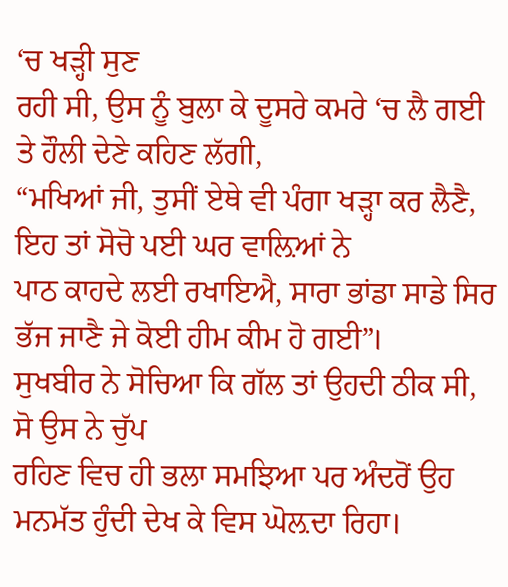‘ਚ ਖੜ੍ਹੀ ਸੁਣ
ਰਹੀ ਸੀ, ਉਸ ਨੂੰ ਬੁਲਾ ਕੇ ਦੂਸਰੇ ਕਮਰੇ ‘ਚ ਲੈ ਗਈ ਤੇ ਹੌਲੀ ਦੇਣੇ ਕਹਿਣ ਲੱਗੀ,
“ਮਖਿਆਂ ਜੀ, ਤੁਸੀਂ ਏਥੇ ਵੀ ਪੰਗਾ ਖੜ੍ਹਾ ਕਰ ਲੈਣੈ, ਇਹ ਤਾਂ ਸੋਚੋ ਪਈ ਘਰ ਵਾਲ਼ਿਆਂ ਨੇ
ਪਾਠ ਕਾਹਦੇ ਲਈ ਰਖਾਇਐ, ਸਾਰਾ ਭਾਂਡਾ ਸਾਡੇ ਸਿਰ ਭੱਜ ਜਾਣੈ ਜੇ ਕੋਈ ਹੀਮ ਕੀਮ ਹੋ ਗਈ”।
ਸੁਖਬੀਰ ਨੇ ਸੋਚਿਆ ਕਿ ਗੱਲ ਤਾਂ ਉਹਦੀ ਠੀਕ ਸੀ, ਸੋ ਉਸ ਨੇ ਚੁੱਪ
ਰਹਿਣ ਵਿਚ ਹੀ ਭਲਾ ਸਮਝਿਆ ਪਰ ਅੰਦਰੋਂ ਉਹ ਮਨਮੱਤ ਹੁੰਦੀ ਦੇਖ ਕੇ ਵਿਸ ਘੋਲ਼ਦਾ ਰਿਹਾ।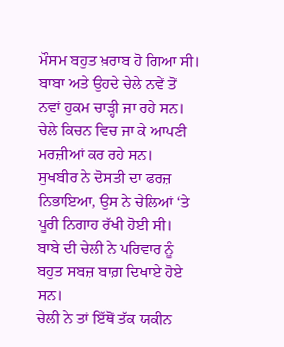ਮੌਸਮ ਬਹੁਤ ਖ਼ਰਾਬ ਹੋ ਗਿਆ ਸੀ। ਬਾਬਾ ਅਤੇ ਉਹਦੇ ਚੇਲੇ ਨਵੇਂ ਤੋਂ
ਨਵਾਂ ਹੁਕਮ ਚਾੜ੍ਹੀ ਜਾ ਰਹੇ ਸਨ। ਚੇਲੇ ਕਿਚਨ ਵਿਚ ਜਾ ਕੇ ਆਪਣੀ ਮਰਜ਼ੀਆਂ ਕਰ ਰਹੇ ਸਨ।
ਸੁਖਬੀਰ ਨੇ ਦੋਸਤੀ ਦਾ ਫਰਜ਼ ਨਿਭਾਇਆ, ਉਸ ਨੇ ਚੇਲਿਆਂ ‘ਤੇ ਪੂਰੀ ਨਿਗਾਹ ਰੱਖੀ ਹੋਈ ਸੀ।
ਬਾਬੇ ਦੀ ਚੇਲੀ ਨੇ ਪਰਿਵਾਰ ਨੂੰ ਬਹੁਤ ਸਬਜ਼ ਬਾਗ਼ ਦਿਖਾਏ ਹੋਏ ਸਨ।
ਚੇਲੀ ਨੇ ਤਾਂ ਇੱਥੋਂ ਤੱਕ ਯਕੀਨ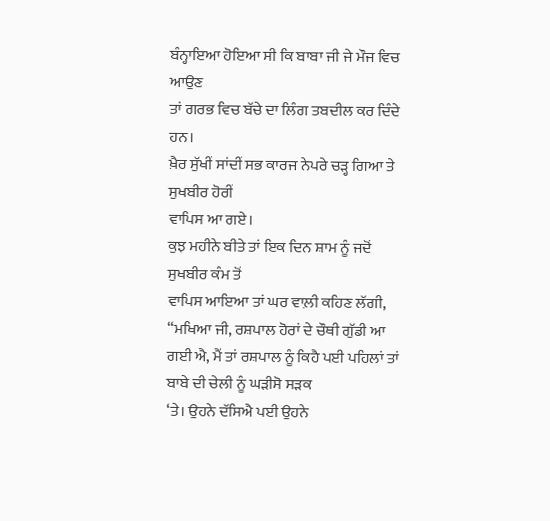ਬੰਨ੍ਹਾਇਆ ਹੋਇਆ ਸੀ ਕਿ ਬਾਬਾ ਜੀ ਜੇ ਮੌਜ ਵਿਚ ਆਉਣ
ਤਾਂ ਗਰਭ ਵਿਚ ਬੱਚੇ ਦਾ ਲਿੰਗ ਤਬਦੀਲ ਕਰ ਦਿੰਦੇ ਹਨ।
ਖ਼ੈਰ ਸੁੱਖੀਂ ਸਾਂਦੀਂ ਸਭ ਕਾਰਜ ਨੇਪਰੇ ਚੜ੍ਹ ਗਿਆ ਤੇ ਸੁਖਬੀਰ ਹੋਰੀਂ
ਵਾਪਿਸ ਆ ਗਏ।
ਕੁਝ ਮਹੀਨੇ ਬੀਤੇ ਤਾਂ ਇਕ ਦਿਨ ਸ਼ਾਮ ਨੂੰ ਜਦੋਂ ਸੁਖਬੀਰ ਕੰਮ ਤੋਂ
ਵਾਪਿਸ ਆਇਆ ਤਾਂ ਘਰ ਵਾਲ਼ੀ ਕਹਿਣ ਲੱਗੀ, “ਮਖਿਆ ਜੀ, ਰਸ਼ਪਾਲ ਹੋਰਾਂ ਦੇ ਚੌਥੀ ਗੁੱਡੀ ਆ
ਗਈ ਐ, ਮੈਂ ਤਾਂ ਰਸ਼ਪਾਲ ਨੂੰ ਕਿਹੈ ਪਈ ਪਹਿਲਾਂ ਤਾਂ ਬਾਬੇ ਦੀ ਚੇਲੀ ਨੂੰ ਘੜੀਸੋ ਸੜਕ
‘ਤੇ। ਉਹਨੇ ਦੱਸਿਐ ਪਈ ਉਹਨੇ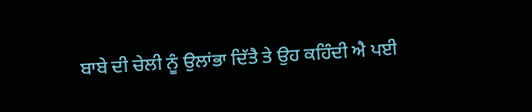ਬਾਬੇ ਦੀ ਚੇਲੀ ਨੂੰ ਉਲਾਂਭਾ ਦਿੱਤੈ ਤੇ ਉਹ ਕਹਿੰਦੀ ਐ ਪਈ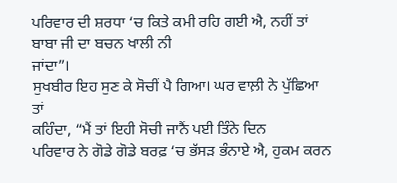ਪਰਿਵਾਰ ਦੀ ਸ਼ਰਧਾ ‘ਚ ਕਿਤੇ ਕਮੀ ਰਹਿ ਗਈ ਐ, ਨਹੀਂ ਤਾਂ ਬਾਬਾ ਜੀ ਦਾ ਬਚਨ ਖਾਲੀ ਨੀ
ਜਾਂਦਾ”।
ਸੁਖਬੀਰ ਇਹ ਸੁਣ ਕੇ ਸੋਚੀਂ ਪੈ ਗਿਆ। ਘਰ ਵਾਲ਼ੀ ਨੇ ਪੁੱਛਿਆ ਤਾਂ
ਕਹਿੰਦਾ, “ਮੈਂ ਤਾਂ ਇਹੀ ਸੋਚੀ ਜਾਨੈਂ ਪਈ ਤਿੰਨੇ ਦਿਨ
ਪਰਿਵਾਰ ਨੇ ਗੋਡੇ ਗੋਡੇ ਬਰਫ਼ ‘ਚ ਭੱਸੜ ਭੰਨਾਏ ਐ, ਹੁਕਮ ਕਰਨ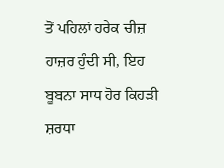ਤੋਂ ਪਹਿਲਾਂ ਹਰੇਕ ਚੀਜ਼
ਹਾਜ਼ਰ ਹੁੰਦੀ ਸੀ, ਇਹ ਬੂਬਨਾ ਸਾਧ ਹੋਰ ਕਿਹੜੀ ਸ਼ਰਧਾ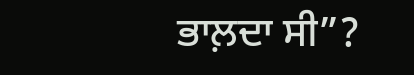ਭਾਲ਼ਦਾ ਸੀ”?